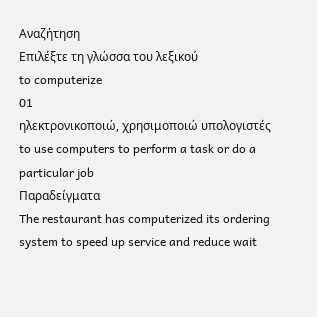Αναζήτηση
Επιλέξτε τη γλώσσα του λεξικού
to computerize
01
ηλεκτρονικοποιώ, χρησιμοποιώ υπολογιστές
to use computers to perform a task or do a particular job
Παραδείγματα
The restaurant has computerized its ordering system to speed up service and reduce wait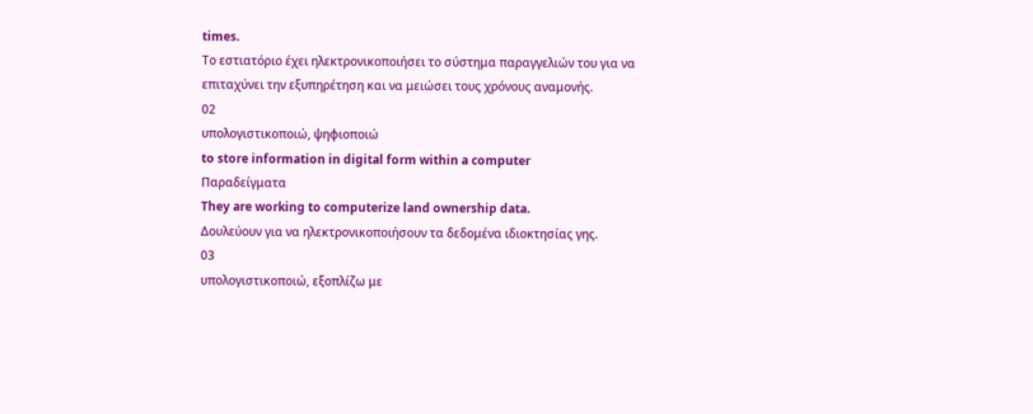times.
Το εστιατόριο έχει ηλεκτρονικοποιήσει το σύστημα παραγγελιών του για να επιταχύνει την εξυπηρέτηση και να μειώσει τους χρόνους αναμονής.
02
υπολογιστικοποιώ, ψηφιοποιώ
to store information in digital form within a computer
Παραδείγματα
They are working to computerize land ownership data.
Δουλεύουν για να ηλεκτρονικοποιήσουν τα δεδομένα ιδιοκτησίας γης.
03
υπολογιστικοποιώ, εξοπλίζω με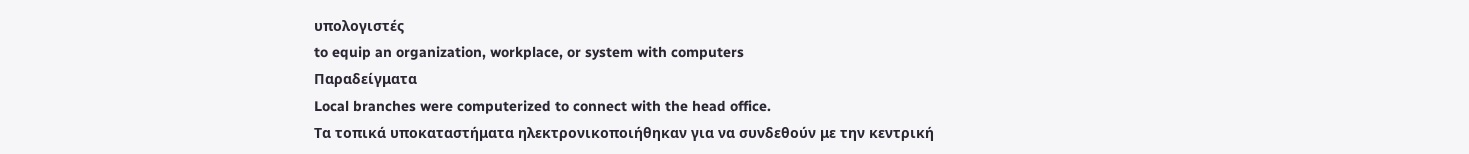υπολογιστές
to equip an organization, workplace, or system with computers
Παραδείγματα
Local branches were computerized to connect with the head office.
Τα τοπικά υποκαταστήματα ηλεκτρονικοποιήθηκαν για να συνδεθούν με την κεντρική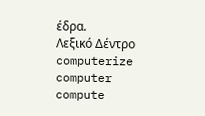έδρα.
Λεξικό Δέντρο
computerize
computer
compute